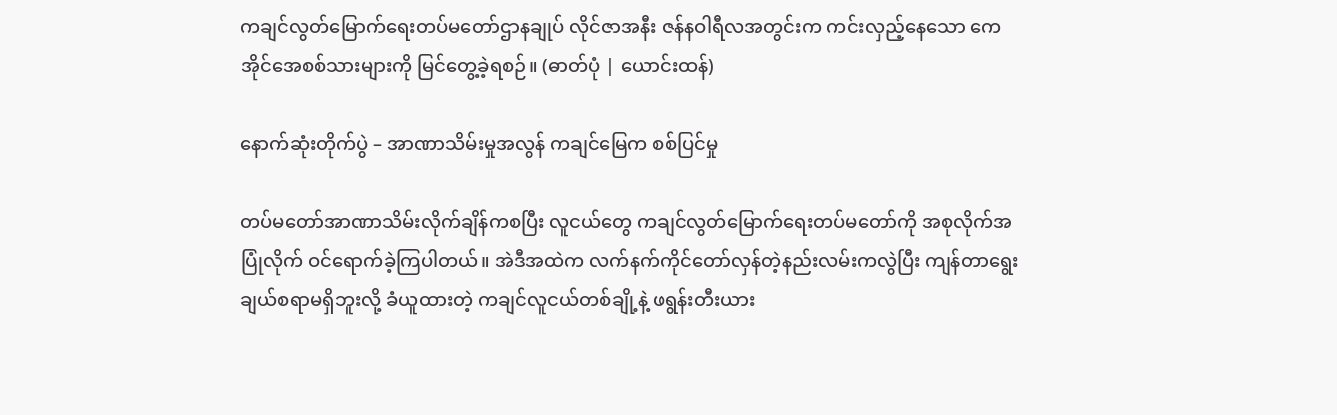ကချင်လွတ်မြောက်ရေးတပ်မတော်ဌာနချုပ် လိုင်ဇာအနီး ဇန်နဝါရီလအတွင်းက ကင်းလှည့်နေသော ကေအိုင်အေစစ်သားများကို မြင်တွေ့ခဲ့ရစဉ်။ (ဓာတ်ပုံ | ယောင်းထန်)

နောက်ဆုံးတိုက်ပွဲ – အာဏာသိမ်းမှုအလွန် ကချင်မြေက စစ်ပြင်မှု

တပ်မတော်အာဏာသိမ်းလိုက်ချိန်ကစပြီး လူငယ်တွေ ကချင်လွတ်မြောက်ရေးတပ်မတော်ကို အစုလိုက်အပြုံလိုက် ဝင်ရောက်ခဲ့ကြပါတယ်။ အဲဒီအထဲက လက်နက်ကိုင်တော်လှန်တဲ့နည်းလမ်းကလွဲပြီး ကျန်တာရွေးချယ်စရာမရှိဘူးလို့ ခံယူထားတဲ့ ကချင်လူငယ်တစ်ချို့နဲ့ ဖရွန်းတီးယား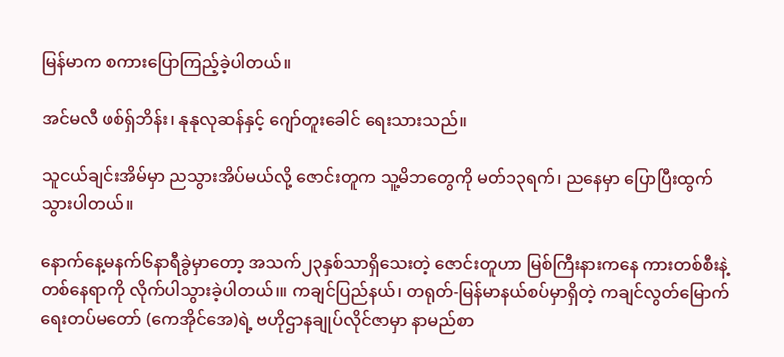မြန်မာက စကားပြောကြည့်ခဲ့ပါတယ်။

အင်မလီ ဖစ်ရှ်ဘိန်း၊ နုနုလုဆန်နှင့် ဂျော်တူးခေါင် ရေးသားသည်။

သူငယ်ချင်းအိမ်မှာ ညသွားအိပ်မယ်လို့ ဇောင်းတူက သူ့မိဘတွေကို မတ်၁၃ရက်၊ ညနေမှာ ပြောပြီးထွက်သွားပါတယ်။

နောက်နေ့မနက်၆နာရီခွဲမှာတော့ အသက်၂၃နှစ်သာရှိသေးတဲ့ ဇောင်းတူဟာ မြစ်ကြီးနားကနေ ကားတစ်စီးနဲ့ တစ်နေရာကို လိုက်ပါသွားခဲ့ပါတယ်၊။ ကချင်ပြည်နယ်၊ တရုတ်-မြန်မာနယ်စပ်မှာရှိတဲ့ ကချင်လွတ်မြောက်ရေးတပ်မတော် (ကေအိုင်အေ)ရဲ့ ဗဟိုဌာနချုပ်လိုင်ဇာမှာ နာမည်စာ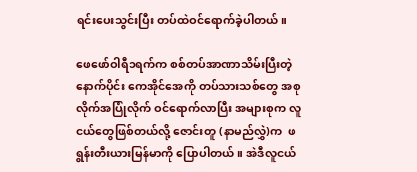ရင်းပေးသွင်းပြီး တပ်ထဲဝင်ရောက်ခဲ့ပါတယ်။

ဖေဖော်ဝါရီ၁ရက်က စစ်တပ်အာဏာသိမ်းပြီးတဲ့နောက်ပိုင်း ကေအိုင်အေကို တပ်သားသစ်တွေ အစုလိုက်အပြုံလိုက် ဝင်ရောက်လာပြီး အများစုက လူငယ်တွေဖြစ်တယ်လို့ ဇောင်းတူ (နာမည်လွှဲ)က  ဖရွန်းတီးယားမြန်မာကို ပြောပါတယ်။ အဲဒီလူငယ်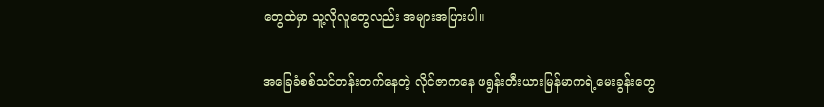တွေထဲမှာ သူ့လိုလူတွေလည်း အများအပြားပါ။

အခြေခံစစ်သင်တန်းတက်နေတဲ့ လိုင်ဇာကနေ ဖရွန်းတီးယားမြန်မာကရဲ့မေးခွန်းတွေ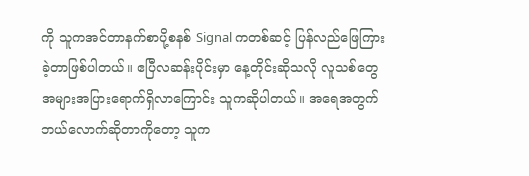ကို သူကအင်တာနက်စာပို့စနစ် Signal ကတစ်ဆင့် ပြန်လည်ဖြေကြားခဲ့တာဖြစ်ပါတယ်။ ဧပြီလဆန်းပိုင်းမှာ နေ့တိုင်းဆိုသလို လူသစ်တွေ အများအပြားရောက်ရှိလာကြောင်း သူကဆိုပါတယ်။ အရေအတွက် ဘယ်လောက်ဆိုတာကိုတော့ သူက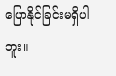ပြောနိုင်ခြင်းမရှိပါဘူး။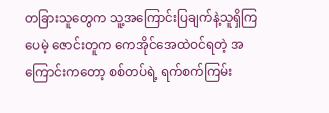တခြားသူတွေက သူ့အကြောင်းပြချက်နဲ့သူရှိကြပေမဲ့ ဇောင်းတူက ကေအိုင်အေထဲဝင်ရတဲ့ အကြောင်းကတော့ စစ်တပ်ရဲ့ ရက်စက်ကြမ်း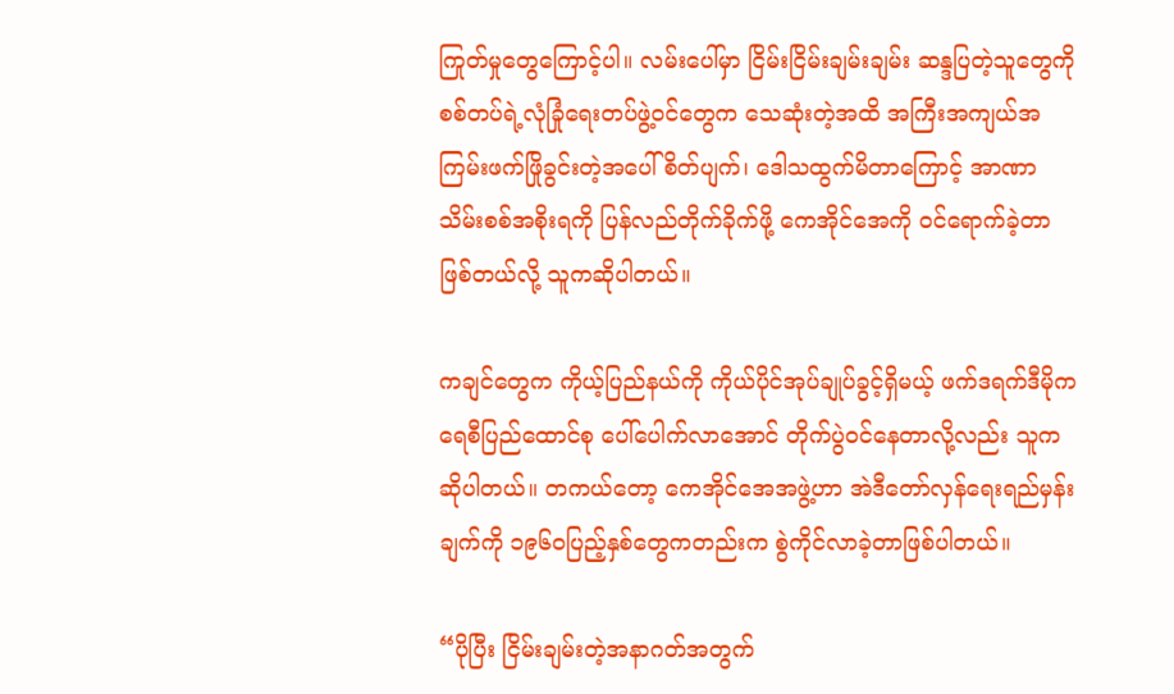ကြုတ်မှုတွေကြောင့်ပါ။ လမ်းပေါ်မှာ ငြိမ်းငြိမ်းချမ်းချမ်း ဆန္ဒပြတဲ့သူတွေကို စစ်တပ်ရဲ့လုံခြုံရေးတပ်ဖွဲ့ဝင်တွေက သေဆုံးတဲ့အထိ အကြီးအကျယ်အကြမ်းဖက်ဖြိုခွင်းတဲ့အပေါ် စိတ်ပျက်၊ ဒေါသထွက်မိတာကြောင့် အာဏာသိမ်းစစ်အစိုးရကို ပြန်လည်တိုက်ခိုက်ဖို့ ကေအိုင်အေကို ဝင်ရောက်ခဲ့တာဖြစ်တယ်လို့ သူကဆိုပါတယ်။

ကချင်တွေက ကိုယ့်ပြည်နယ်ကို ကိုယ်ပိုင်အုပ်ချုပ်ခွင့်ရှိမယ့် ဖက်ဒရက်ဒီမိုကရေစီပြည်ထောင်စု ပေါ်ပေါက်လာအောင် တိုက်ပွဲဝင်နေတာလို့လည်း သူကဆိုပါတယ်။ တကယ်တော့ ကေအိုင်အေအဖွဲ့ဟာ အဲဒီတော်လှန်ရေးရည်မှန်းချက်ကို ၁၉၆၀ပြည့်နှစ်တွေကတည်းက စွဲကိုင်လာခဲ့တာဖြစ်ပါတယ်။

“ပိုပြီး ငြိမ်းချမ်းတဲ့အနာဂတ်အတွက်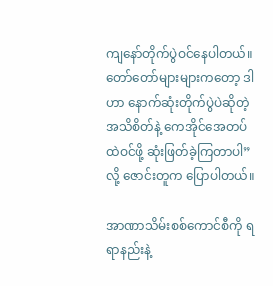ကျနော်တိုက်ပွဲဝင်နေပါတယ်။ တော်တော်များများကတော့ ဒါဟာ နောက်ဆုံးတိုက်ပွဲပဲဆိုတဲ့ အသိစိတ်နဲ့ ကေအိုင်အေတပ်ထဲဝင်ဖို့ ဆုံးဖြတ်ခဲ့ကြတာပါ”လို့ ဇောင်းတူက ပြောပါတယ်။

အာဏာသိမ်းစစ်ကောင်စီကို ရရာနည်းနဲ့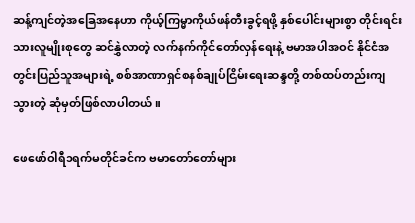ဆန့်ကျင်တဲ့အခြေအနေဟာ ကိုယ့်ကြမ္မာကိုယ်ဖန်တီးခွင့်ရဖို့ နှစ်ပေါင်းများစွာ တိုင်းရင်းသားလူမျိုးစုတွေ ဆင်နွှဲလာတဲ့ လက်နက်ကိုင်တော်လှန်ရေးနဲ့ ဗမာအပါအဝင် နိုင်ငံအတွင်းပြည်သူအများရဲ့ စစ်အာဏာရှင်စနစ်ချုပ်ငြိမ်းရေးဆန္ဒတို့ တစ်ထပ်တည်းကျသွားတဲ့ ဆုံမှတ်ဖြစ်လာပါတယ်။

ဖေဖော်ဝါရီ၁ရက်မတိုင်ခင်က ဗမာတော်တော်များ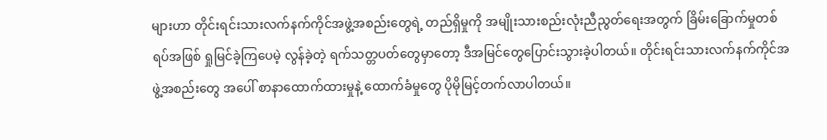များဟာ တိုင်းရင်းသားလက်နက်ကိုင်အဖွဲ့အစည်းတွေရဲ့ တည်ရှိမှုကို အမျိုးသားစည်းလုံးညီညွတ်ရေးအတွက် ခြိမ်းခြောက်မှုတစ်ရပ်အဖြစ် ရှုမြင်ခဲ့ကြပေမဲ့ လွန်ခဲ့တဲ့ ရက်သတ္တပတ်တွေမှာတော့ ဒီအမြင်တွေပြောင်းသွားခဲ့ပါတယ်။ တိုင်းရင်းသားလက်နက်ကိုင်အဖွဲ့အစည်းတွေ အပေါ် စာနာထောက်ထားမှုနဲ့ ထောက်ခံမှုတွေ ပိုမိုမြင့်တက်လာပါတယ်။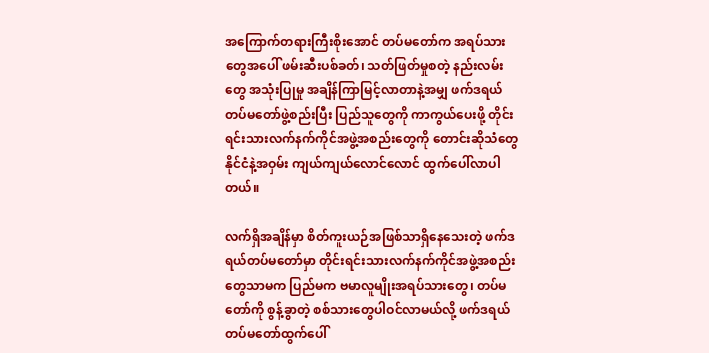အကြောက်တရားကြီးစိုးအောင် တပ်မတော်က အရပ်သားတွေအပေါ် ဖမ်းဆီးပစ်ခတ်၊ သတ်ဖြတ်မှုစတဲ့ နည်းလမ်းတွေ အသုံးပြုမှု အချိန်ကြာမြင့်လာတာနဲ့အမျှ ဖက်ဒရယ်တပ်မတော်ဖွဲ့စည်းပြီး ပြည်သူတွေကို ကာကွယ်ပေးဖို့ တိုင်းရင်းသားလက်နက်ကိုင်အဖွဲ့အစည်းတွေကို တောင်းဆိုသံတွေ နိုင်ငံနဲ့အဝှမ်း ကျယ်ကျယ်လောင်လောင် ထွက်ပေါ်လာပါတယ်။

လက်ရှိအချိန်မှာ စိတ်ကူးယဉ်အဖြစ်သာရှိနေသေးတဲ့ ဖက်ဒရယ်တပ်မတော်မှာ တိုင်းရင်းသားလက်နက်ကိုင်အဖွဲ့အစည်းတွေသာမက ပြည်မက ဗမာလူမျိုးအရပ်သားတွေ၊ တပ်မတော်ကို စွန့်ခွာတဲ့ စစ်သားတွေပါဝင်လာမယ်လို့ ဖက်ဒရယ်တပ်မတော်ထွက်ပေါ်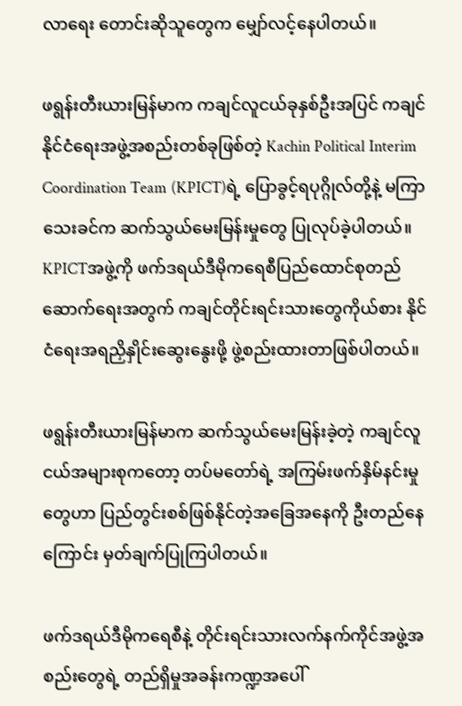လာရေး တောင်းဆိုသူတွေက မျှော်လင့်နေပါတယ်။

ဖရွန်းတီးယားမြန်မာက ကချင်လူငယ်ခုနှစ်ဦးအပြင် ကချင်နိုင်ငံရေးအဖွဲ့အစည်းတစ်ခုဖြစ်တဲ့ Kachin Political Interim Coordination Team (KPICT)ရဲ့ ပြောခွင့်ရပုဂ္ဂိုလ်တို့နဲ့ မကြာသေးခင်က ဆက်သွယ်မေးမြန်းမှုတွေ ပြုလုပ်ခဲ့ပါတယ်။ KPICTအဖွဲ့ကို ဖက်ဒရယ်ဒီမိုကရေစီပြည်ထောင်စုတည်ဆောက်ရေးအတွက် ကချင်တိုင်းရင်းသားတွေကိုယ်စား နိုင်ငံရေးအရညှိနှိုင်းဆွေးနွေးဖို့ ဖွဲ့စည်းထားတာဖြစ်ပါတယ်။

ဖရွန်းတီးယားမြန်မာက ဆက်သွယ်မေးမြန်းခဲ့တဲ့ ကချင်လူငယ်အများစုကတော့ တပ်မတော်ရဲ့ အကြမ်းဖက်နှိမ်နင်းမှုတွေဟာ ပြည်တွင်းစစ်ဖြစ်နိုင်တဲ့အခြေအနေကို ဦးတည်နေကြောင်း မှတ်ချက်ပြုကြပါတယ်။

ဖက်ဒရယ်ဒီမိုကရေစီနဲ့ တိုင်းရင်းသားလက်နက်ကိုင်အဖွဲ့အစည်းတွေရဲ့ တည်ရှိမှုအခန်းကဏ္ဍအပေါ်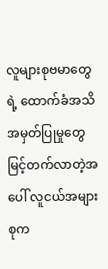လူများစုဗမာတွေရဲ့ ထောက်ခံအသိအမှတ်ပြုမှုတွေ မြင့်တက်လာတဲ့အပေါ် လူငယ်အများစုက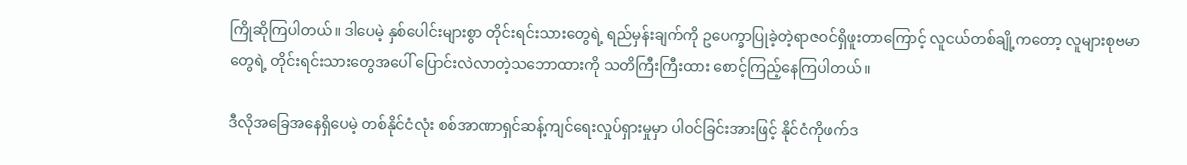ကြိုဆိုကြပါတယ်။ ဒါပေမဲ့ နှစ်ပေါင်းများစွာ တိုင်းရင်းသားတွေရဲ့ ရည်မှန်းချက်ကို ဥပေက္ခာပြုခဲ့တဲ့ရာဇဝင်ရှိဖူးတာကြောင့် လူငယ်တစ်ချို့ကတော့ လူများစုဗမာတွေရဲ့ တိုင်းရင်းသားတွေအပေါ် ပြောင်းလဲလာတဲ့သဘောထားကို သတိကြီးကြီးထား စောင့်ကြည့်နေကြပါတယ်။

ဒီလိုအခြေအနေရှိပေမဲ့ တစ်နိုင်ငံလုံး စစ်အာဏာရှင်ဆန့်ကျင်ရေးလှုပ်ရှားမှုမှာ ပါဝင်ခြင်းအားဖြင့် နိုင်ငံကိုဖက်ဒ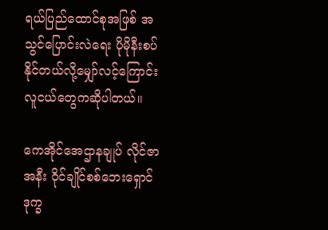ရယ်ပြည်ထောင်စုအဖြစ် အသွင်ပြောင်းလဲရေး ပိုမိုနီးစပ်နိုင်တယ်လို့မျှော်လင့်ကြောင်း လူငယ်တွေကဆိုပါတယ်။

ကေအိုင်အေဌာနချုပ် လိုင်ဇာအနီး ဝိုင်ချိုင်စစ်ဘေးရှောင်ဒုက္ခ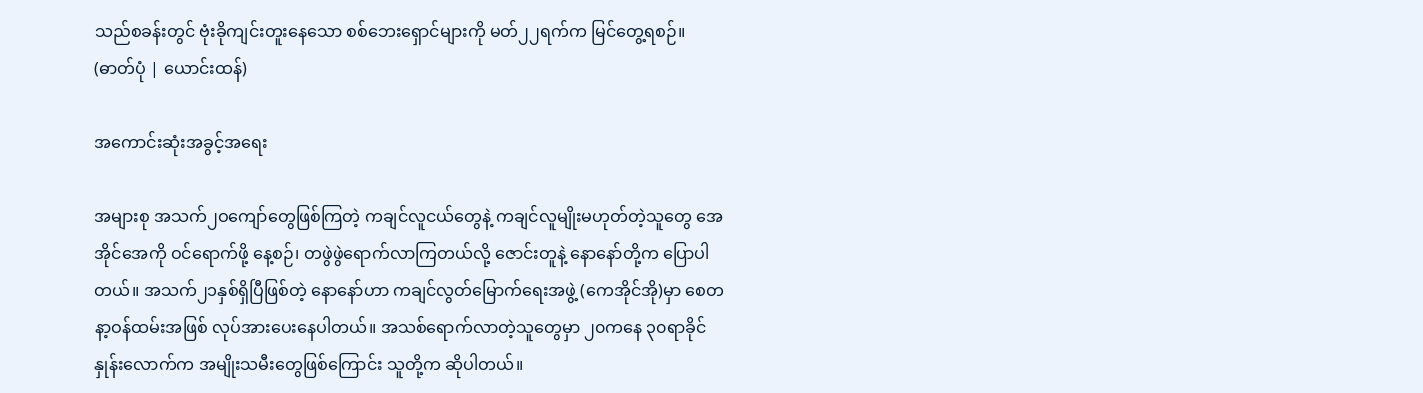သည်စခန်းတွင် ဗုံးခိုကျင်းတူးနေသော စစ်ဘေးရှောင်များကို မတ်၂၂ရက်က မြင်တွေ့ရစဉ်။ (ဓာတ်ပုံ | ယောင်းထန်)

အကောင်းဆုံးအခွင့်အရေး

အများစု အသက်၂ဝကျော်တွေဖြစ်ကြတဲ့ ကချင်လူငယ်တွေနဲ့ ကချင်လူမျိုးမဟုတ်တဲ့သူတွေ အေအိုင်အေကို ဝင်ရောက်ဖို့ နေ့စဉ်၊ တဖွဲဖွဲရောက်လာကြတယ်လို့ ဇောင်းတူနဲ့ နောနော်တို့က ပြောပါတယ်။ အသက်၂၁နှစ်ရှိပြီဖြစ်တဲ့ နောနော်ဟာ ကချင်လွတ်မြောက်ရေးအဖွဲ့ (ကေအိုင်အို)မှာ စေတနာ့ဝန်ထမ်းအဖြစ် လုပ်အားပေးနေပါတယ်။ အသစ်ရောက်လာတဲ့သူတွေမှာ ၂၀ကနေ ၃၀ရာခိုင်နှုန်းလောက်က အမျိုးသမီးတွေဖြစ်ကြောင်း သူတို့က ဆိုပါတယ်။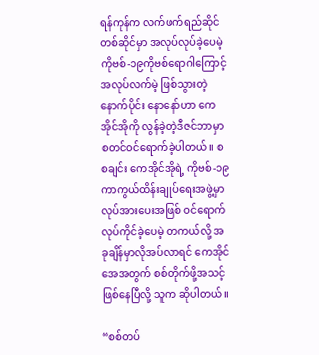ရန်ကုန်က လက်ဖက်ရည်ဆိုင်တစ်ဆိုင်မှာ အလုပ်လုပ်ခဲ့ပေမဲ့ ကိုဗစ်-၁၉ကိုဗစ်ရောဂါကြောင့် အလုပ်လက်မဲ့ ဖြစ်သွားတဲ့နောက်ပိုင်း နောနော်ဟာ ကေအိုင်အိုကို လွန်ခဲ့တဲ့ဒီဇင်ဘာမှာ စတင်ဝင်ရောက်ခဲ့ပါတယ်။ စစချင်း ကေအိုင်အိုရဲ့ ကိုဗစ်-၁၉ကာကွယ်ထိန်းချုပ်ရေးအဖွဲ့မှာ လုပ်အားပေးအဖြစ် ဝင်ရောက်လုပ်ကိုင်ခဲ့ပေမဲ့ တကယ်လို့ အခုချိန်မှာလိုအပ်လာရင် ကေအိုင်အေအတွက် စစ်တိုက်ဖို့အသင့်ဖြစ်နေပြီလို့ သူက ဆိုပါတယ်။

“စစ်တပ်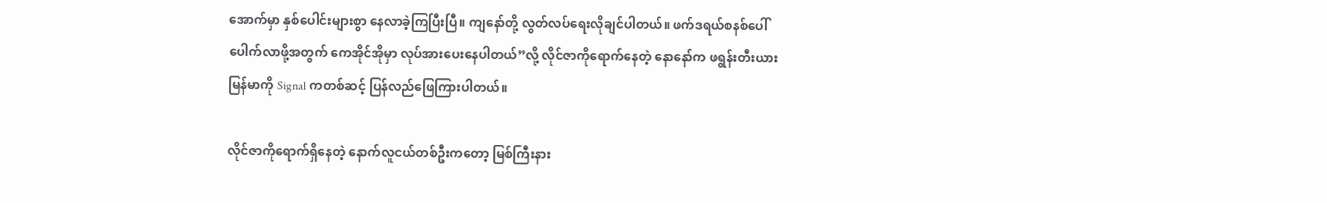အောက်မှာ နှစ်ပေါင်းများစွာ နေလာခဲ့ကြပြီးပြီ။ ကျနော်တို့ လွတ်လပ်ရေးလိုချင်ပါတယ်။ ဖက်ဒရယ်စနစ်ပေါ်ပေါက်လာဖို့အတွက် ကေအိုင်အိုမှာ လုပ်အားပေးနေပါတယ်”လို့ လိုင်ဇာကိုရောက်နေတဲ့ နောနော်က ဖရွန်းတီးယားမြန်မာကို Signal ကတစ်ဆင့် ပြန်လည်ဖြေကြားပါတယ်။

လိုင်ဇာကိုရောက်ရှိနေတဲ့ နောက်လူငယ်တစ်ဦးကတော့ မြစ်ကြီးနား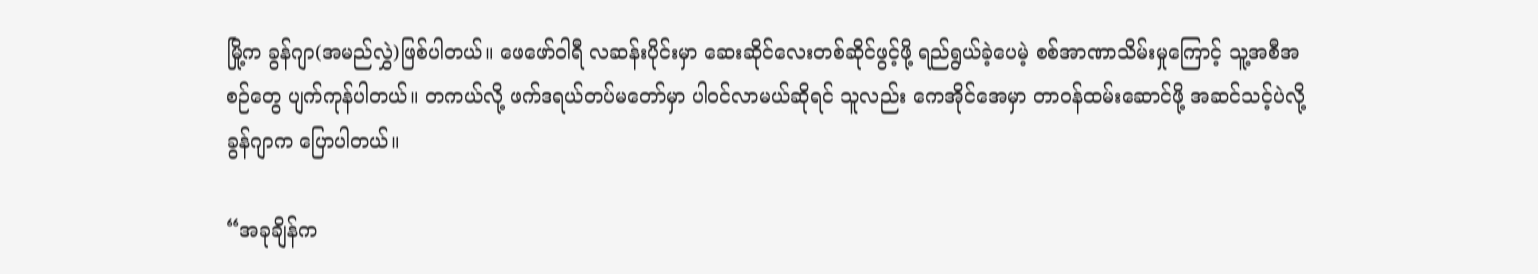မြို့က ခွန်ဂျာ(အမည်လွှဲ)ဖြစ်ပါတယ်။ ဖေဖော်ဝါရီ လဆန်းပိုင်းမှာ ဆေးဆိုင်လေးတစ်ဆိုင်ဖွင့်ဖို့ ရည်ရွယ်ခဲ့ပေမဲ့ စစ်အာဏာသိမ်းမှုကြောင့် သူ့အစီအစဉ်တွေ ပျက်ကုန်ပါတယ်။ တကယ်လို့ ဖက်ဒရယ်တပ်မတော်မှာ ပါဝင်လာမယ်ဆိုရင် သူလည်း ကေအိုင်အေမှာ တာဝန်ထမ်းဆောင်ဖို့ အဆင်သင့်ပဲလို့ ခွန်ဂျာက ပြောပါတယ်။

“အခုချိန်က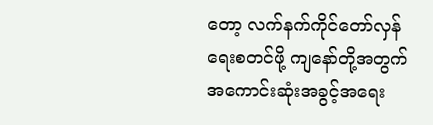တော့ လက်နက်ကိုင်တော်လှန်ရေးစတင်ဖို့ ကျနော်တို့အတွက် အကောင်းဆုံးအခွင့်အရေး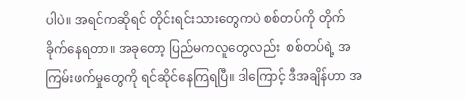ပါပဲ။ အရင်ကဆိုရင် တိုင်းရင်းသားတွေကပဲ စစ်တပ်ကို တိုက်ခိုက်နေရတာ။ အခုတော့ ပြည်မကလူတွေလည်း  စစ်တပ်ရဲ့ အကြမ်းဖက်မှုတွေကို ရင်ဆိုင်နေကြရပြီ။ ဒါကြောင့် ဒီအချိန်ဟာ အ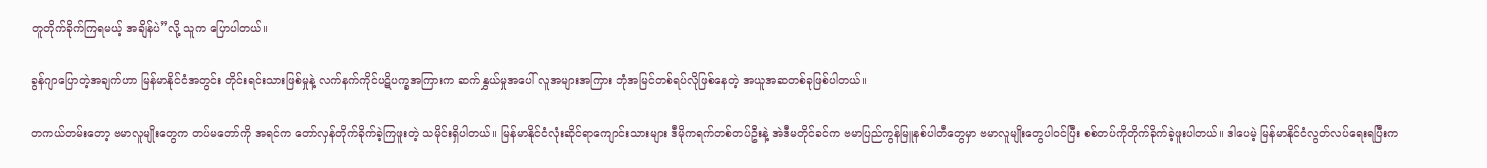တူတိုက်ခိုက်ကြရမယ့် အချိန်ပဲ”လို့ သူက ပြောပါတယ်။

ခွန်ဂျာပြောတဲ့အချက်ဟာ မြန်မာနိုင်ငံအတွင်း တိုင်းရင်းသားဖြစ်မှုနဲ့ လက်နက်ကိုင်ပဋိပက္ခအကြားက ဆက်နွှယ်မှုအပေါ် လူအများအကြား ဘုံအမြင်တစ်ရပ်လိုဖြစ်နေတဲ့ အယူအဆတစ်ခုဖြစ်ပါတယ်။

တကယ်တမ်းတော့ ဗမာလူမျိုးတွေက တပ်မတော်ကို အရင်က တော်လှန်တိုက်ခိုက်ခဲ့ကြဖူးတဲ့ သမိုင်းရှိပါတယ်။ မြန်မာနိုင်ငံလုံးဆိုင်ရာကျောင်းသားများ ဒီမိုကရက်တစ်တပ်ဦးနဲ့ အဲဒီမတိုင်ခင်က ဗမာပြည်ကွန်မြူနစ်ပါတီတွေမှာ ဗမာလူမျိုးတွေပါဝင်ပြီး စစ်တပ်ကိုတိုက်ခိုက်ခဲ့ဖူးပါတယ်။ ဒါပေမဲ့ မြန်မာနိုင်ငံလွတ်လပ်ရေးရပြီးက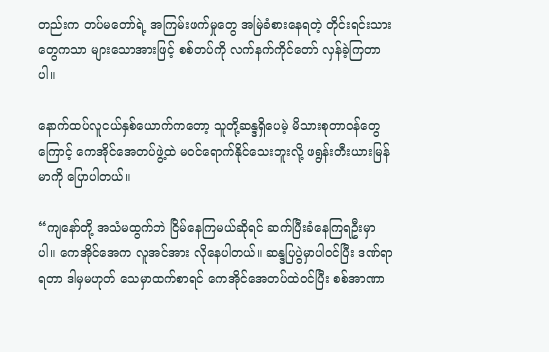တည်းက တပ်မတော်ရဲ့ အကြမ်းဖက်မှုတွေ အမြဲခံစားနေရတဲ့ တိုင်းရင်းသားတွေကသာ များသောအားဖြင့် စစ်တပ်ကို လက်နက်ကိုင်တော် လှန်ခဲ့ကြတာပါ။

နောက်ထပ်လူငယ်နှစ်ယောက်ကတော့ သူတို့ဆန္ဒရှိပေမဲ့ မိသားစုတာဝန်တွေကြောင့် ကေအိုင်အေတပ်ဖွဲ့ထဲ မဝင်ရောက်နိုင်သေးဘူးလို့ ဖရွန်းတီးယားမြန်မာကို ပြောပါတယ်။

“ကျနော်တို့ အသံမထွက်ဘဲ ငြိမ်နေကြမယ်ဆိုရင် ဆက်ပြီးခံနေကြရဦးမှာပါ။ ကေအိုင်အေက လူအင်အား လိုနေပါတယ်။ ဆန္ဒပြပွဲမှာပါဝင်ပြီး ဒဏ်ရာရတာ ဒါမှမဟုတ် သေမှာထက်စာရင် ကေအိုင်အေတပ်ထဲဝင်ပြီး စစ်အာဏာ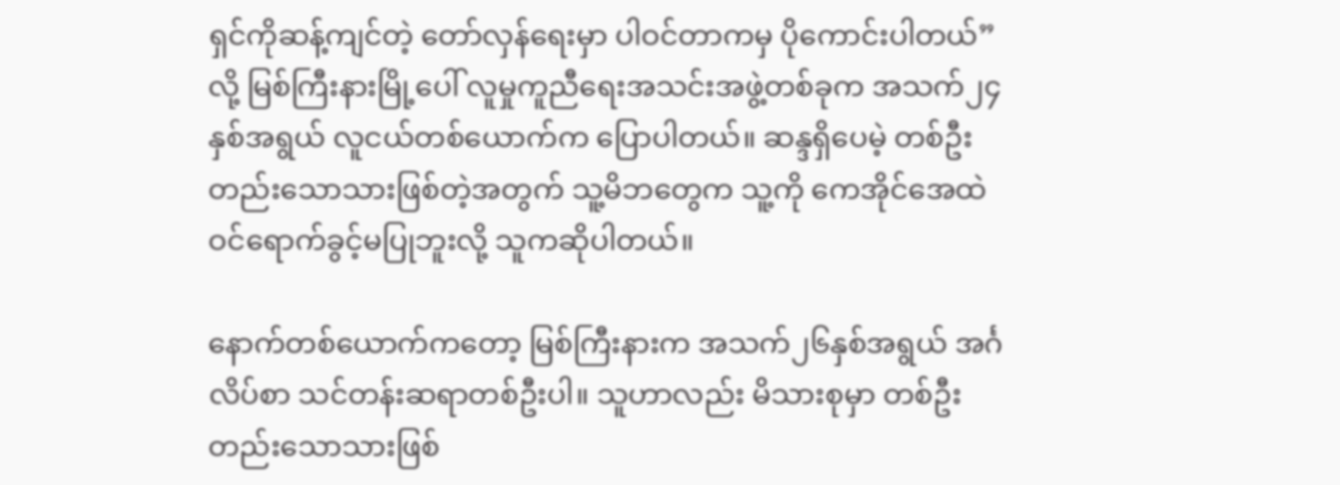ရှင်ကိုဆန့်ကျင်တဲ့ တော်လှန်ရေးမှာ ပါဝင်တာကမှ ပိုကောင်းပါတယ်”လို့ မြစ်ကြီးနားမြို့ပေါ် လူမှုကူညီရေးအသင်းအဖွဲ့တစ်ခုက အသက်၂၄နှစ်အရွယ် လူငယ်တစ်ယောက်က ပြောပါတယ်။ ဆန္ဒရှိပေမဲ့ တစ်ဦးတည်းသောသားဖြစ်တဲ့အတွက် သူ့မိဘတွေက သူ့ကို ကေအိုင်အေထဲ ဝင်ရောက်ခွင့်မပြုဘူးလို့ သူကဆိုပါတယ်။

နောက်တစ်ယောက်ကတော့ မြစ်ကြီးနားက အသက်၂၆နှစ်အရွယ် အင်္ဂလိပ်စာ သင်တန်းဆရာတစ်ဦးပါ။ သူဟာလည်း မိသားစုမှာ တစ်ဦးတည်းသောသားဖြစ်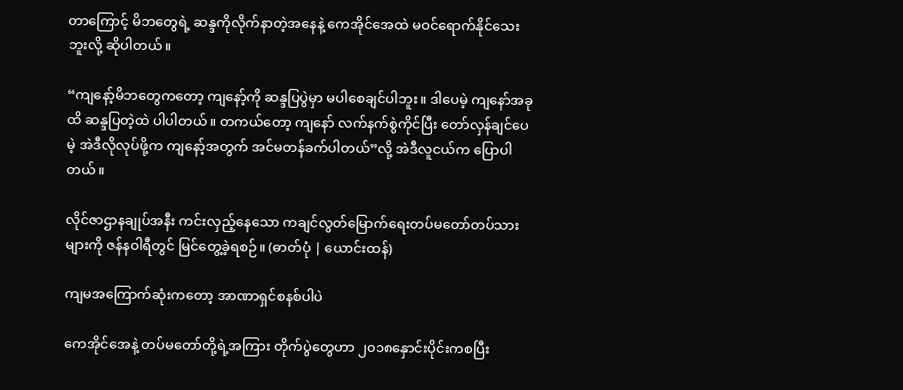တာကြောင့် မိဘတွေရဲ့ ဆန္ဒကိုလိုက်နာတဲ့အနေနဲ့ ကေအိုင်အေထဲ မဝင်ရောက်နိုင်သေးဘူးလို့ ဆိုပါတယ်။

“ကျနော့်မိဘတွေကတော့ ကျနော့်ကို ဆန္ဒပြပွဲမှာ မပါစေချင်ပါဘူး။ ဒါပေမဲ့ ကျနော်အခုထိ ဆန္ဒပြတဲ့ထဲ ပါပါတယ်။ တကယ်တော့ ကျနော် လက်နက်စွဲကိုင်ပြီး တော်လှန်ချင်ပေမဲ့ အဲဒီလိုလုပ်ဖို့က ကျနော့်အတွက် အင်မတန်ခက်ပါတယ်”လို့ အဲဒီလူငယ်က ပြောပါတယ်။

လိုင်ဇာဌာနချုပ်အနီး ကင်းလှည့်နေသော ကချင်လွတ်မြောက်ရေးတပ်မတော်တပ်သားများကို ဇန်နဝါရီတွင် မြင်တွေ့ခဲ့ရစဉ်။ (ဓာတ်ပုံ | ယောင်းထန်)

ကျမအကြောက်ဆုံးကတော့ အာဏာရှင်စနစ်ပါပဲ

ကေအိုင်အေနဲ့ တပ်မတော်တို့ရဲ့အကြား တိုက်ပွဲတွေဟာ ၂၀၁၈နှောင်းပိုင်းကစပြီး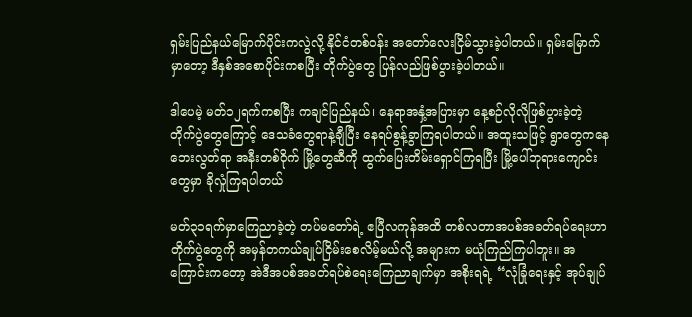ရှမ်းပြည်နယ်မြောက်ပိုင်းကလွဲလို့ နိုင်ငံတစ်ဝန်း အတော်လေးငြိမ်သွားခဲ့ပါတယ်။ ရှမ်းမြောက်မှာတော့ ဒီနှစ်အစောပိုင်းကစပြီး တိုက်ပွဲတွေ ပြန်လည်ဖြစ်ပွားခဲ့ပါတယ်။

ဒါပေမဲ့ မတ်၁၂ရက်ကစပြီး ကချင်ပြည်နယ်၊ နေရာအနှံ့အပြားမှာ နေ့စဉ်လိုလိုဖြစ်ပွားခဲ့တဲ့ တိုက်ပွဲတွေကြောင့် ဒေသခံတွေရာနဲ့ချီပြီး နေရပ်စွန့်ခွာကြရပါတယ်။ အထူးသဖြင့် ရွာတွေကနေ ဘေးလွတ်ရာ အနီးတစ်ဝိုက် မြို့တွေဆီကို ထွက်ပြေးတိမ်းရှောင်ကြရပြီး မြို့ပေါ်ဘုရားကျောင်းတွေမှာ ခိုလှုံကြရပါတယ်

မတ်၃၁ရက်မှာကြေညာခဲ့တဲ့ တပ်မတော်ရဲ့ ဧပြီလကုန်အထိ တစ်လတာအပစ်အခတ်ရပ်ရေးဟာ တိုက်ပွဲတွေကို အမှန်တကယ်ချုပ်ငြိမ်းစေလိမ့်မယ်လို့ အများက မယုံကြည်ကြပါဘူး။ အကြောင်းကတော့ အဲဒီအပစ်အခတ်ရပ်စဲရေးကြေညာချက်မှာ အစိုးရရဲ့ “လုံခြုံရေးနှင့် အုပ်ချုပ်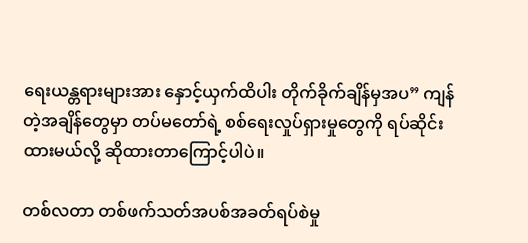ရေးယန္တရားများအား နှောင့်ယှက်ထိပါး တိုက်ခိုက်ချိန်မှအပ” ကျန်တဲ့အချိန်တွေမှာ တပ်မတော်ရဲ့ စစ်ရေးလှုပ်ရှားမှုတွေကို ရပ်ဆိုင်းထားမယ်လို့ ဆိုထားတာကြောင့်ပါပဲ။

တစ်လတာ တစ်ဖက်သတ်အပစ်အခတ်ရပ်စဲမှု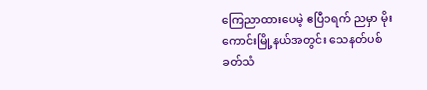ကြေညာထားပေမဲ့ ဧပြီ၁ရက် ညမှာ မိုးကောင်းမြို့နယ်အတွင်း သေနတ်ပစ်ခတ်သံ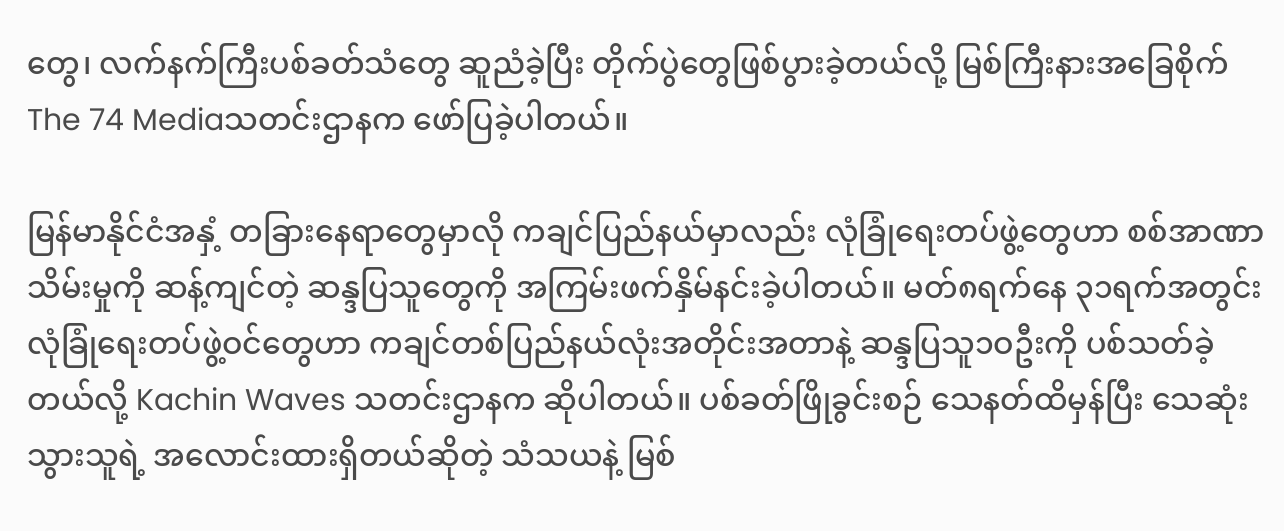တွေ၊ လက်နက်ကြီးပစ်ခတ်သံတွေ ဆူညံခဲ့ပြီး တိုက်ပွဲတွေဖြစ်ပွားခဲ့တယ်လို့ မြစ်ကြီးနားအခြေစိုက် The 74 Mediaသတင်းဌာနက ဖော်ပြခဲ့ပါတယ်။

မြန်မာနိုင်ငံအနှံ့ တခြားနေရာတွေမှာလို ကချင်ပြည်နယ်မှာလည်း လုံခြုံရေးတပ်ဖွဲ့တွေဟာ စစ်အာဏာသိမ်းမှုကို ဆန့်ကျင်တဲ့ ဆန္ဒပြသူတွေကို အကြမ်းဖက်နှိမ်နင်းခဲ့ပါတယ်။ မတ်၈ရက်နေ ၃၁ရက်အတွင်း လုံခြုံရေးတပ်ဖွဲ့ဝင်တွေဟာ ကချင်တစ်ပြည်နယ်လုံးအတိုင်းအတာနဲ့ ဆန္ဒပြသူ၁ဝဦးကို ပစ်သတ်ခဲ့တယ်လို့ Kachin Waves သတင်းဌာနက ဆိုပါတယ်။ ပစ်ခတ်ဖြိုခွင်းစဉ် သေနတ်ထိမှန်ပြီး သေဆုံးသွားသူရဲ့ အလောင်းထားရှိတယ်ဆိုတဲ့ သံသယနဲ့ မြစ်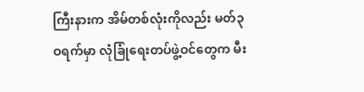ကြီးနားက အိမ်တစ်လုံးကိုလည်း မတ်၃ဝရက်မှာ လုံခြုံရေးတပ်ဖွဲ့ဝင်တွေက မီး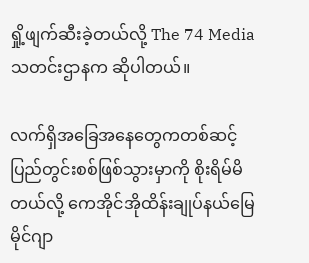ရှို့ဖျက်ဆီးခဲ့တယ်လို့ The 74 Media သတင်းဌာနက ဆိုပါတယ်။

လက်ရှိအခြေအနေတွေကတစ်ဆင့် ပြည်တွင်းစစ်ဖြစ်သွားမှာကို စိုးရိမ်မိတယ်လို့ ကေအိုင်အိုထိန်းချုပ်နယ်မြေ မိုင်ဂျာ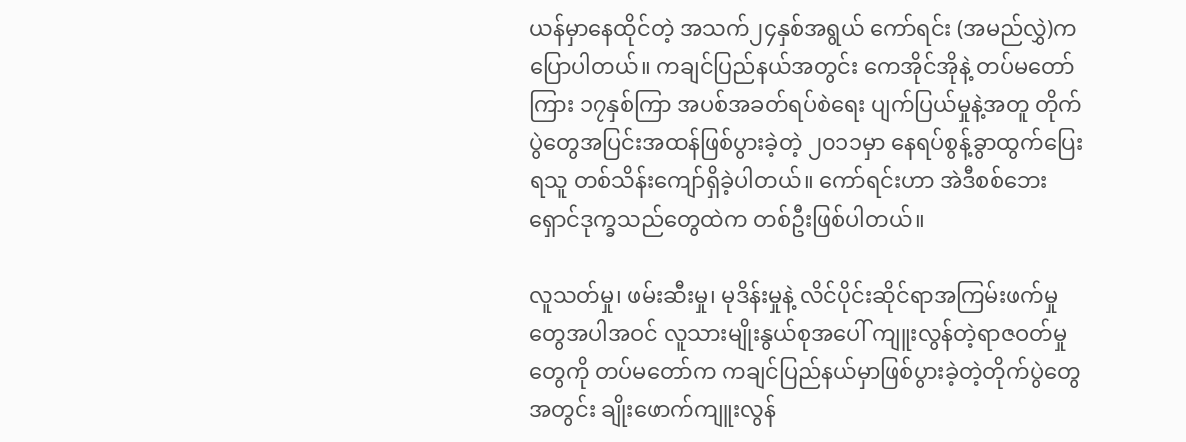ယန်မှာနေထိုင်တဲ့ အသက်၂၄နှစ်အရွယ် ကော်ရင်း (အမည်လွှဲ)က ပြောပါတယ်။ ကချင်ပြည်နယ်အတွင်း ကေအိုင်အိုနဲ့ တပ်မတော်ကြား ၁၇နှစ်ကြာ အပစ်အခတ်ရပ်စဲရေး ပျက်ပြယ်မှုနဲ့အတူ တိုက်ပွဲတွေအပြင်းအထန်ဖြစ်ပွားခဲ့တဲ့ ၂၀၁၁မှာ နေရပ်စွန့်ခွာထွက်ပြေးရသူ တစ်သိန်းကျော်ရှိခဲ့ပါတယ်။ ကော်ရင်းဟာ အဲဒီစစ်ဘေးရှောင်ဒုက္ခသည်တွေထဲက တစ်ဦးဖြစ်ပါတယ်။

လူသတ်မှု၊ ဖမ်းဆီးမှု၊ မုဒိန်းမှုနဲ့ လိင်ပိုင်းဆိုင်ရာအကြမ်းဖက်မှုတွေအပါအဝင် လူသားမျိုးနွယ်စုအပေါ် ကျူးလွန်တဲ့ရာဇဝတ်မှုတွေကို တပ်မတော်က ကချင်ပြည်နယ်မှာဖြစ်ပွားခဲ့တဲ့တိုက်ပွဲတွေအတွင်း ချိုးဖောက်ကျူးလွန်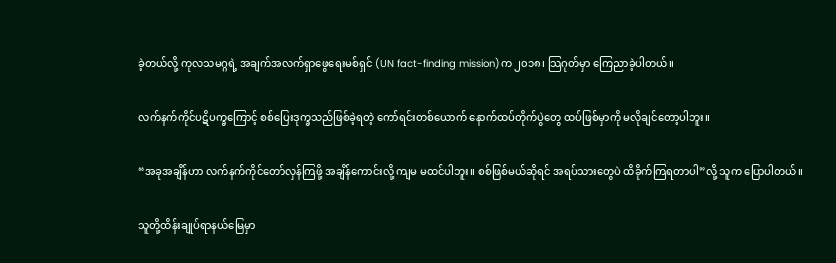ခဲ့တယ်လို့ ကုလသမဂ္ဂရဲ့ အချက်အလက်ရှာဖွေရေးမစ်ရှင် (UN fact-finding mission)က ၂၀၁၈၊ သြဂုတ်မှာ ကြေညာခဲ့ပါတယ်။

လက်နက်ကိုင်ပဋိပက္ခကြောင့် စစ်ပြေးဒုက္ခသည်ဖြစ်ခဲ့ရတဲ့ ကော်ရင်းတစ်ယောက် နောက်ထပ်တိုက်ပွဲတွေ ထပ်ဖြစ်မှာကို မလိုချင်တော့ပါဘူး။

“အခုအချိန်ဟာ လက်နက်ကိုင်တော်လှန်ကြဖို့ အချိန်ကောင်းလို့ ကျမ မထင်ပါဘူး။ စစ်ဖြစ်မယ်ဆိုရင် အရပ်သားတွေပဲ ထိခိုက်ကြရတာပါ”လို့ သူက ပြောပါတယ်။

သူတို့ထိန်းချုပ်ရာနယ်မြေမှာ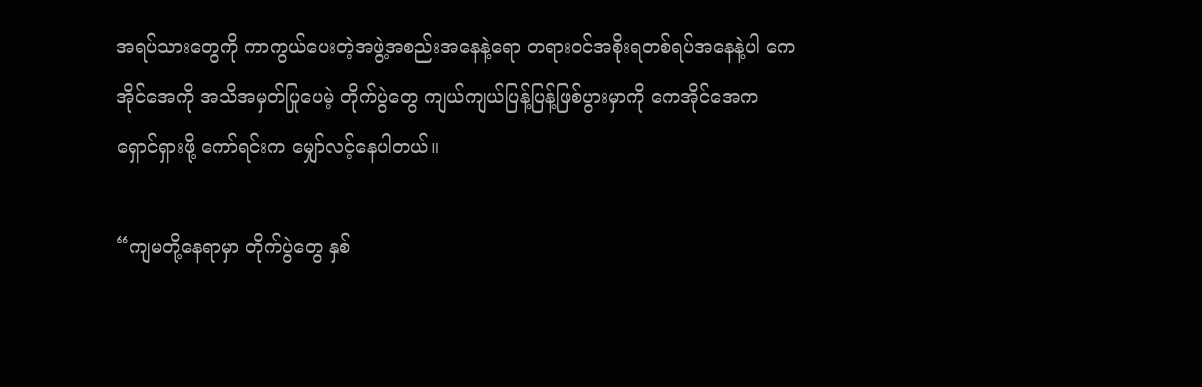အရပ်သားတွေကို ကာကွယ်ပေးတဲ့အဖွဲ့အစည်းအနေနဲ့ရော တရားဝင်အစိုးရတစ်ရပ်အနေနဲ့ပါ ကေအိုင်အေကို အသိအမှတ်ပြုပေမဲ့ တိုက်ပွဲတွေ ကျယ်ကျယ်ပြန့်ပြန့်ဖြစ်ပွားမှာကို ကေအိုင်အေက ရှောင်ရှားဖို့ ကော်ရင်းက မျှော်လင့်နေပါတယ်။

“ကျမတို့နေရာမှာ တိုက်ပွဲတွေ နှစ်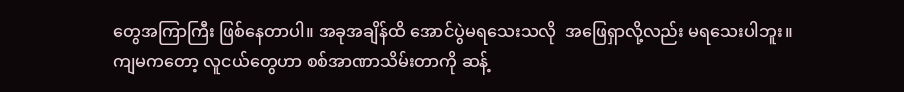တွေအကြာကြီး ဖြစ်နေတာပါ။ အခုအချိန်ထိ အောင်ပွဲမရသေးသလို  အဖြေရှာလို့လည်း မရသေးပါဘူး။ ကျမကတော့ လူငယ်တွေဟာ စစ်အာဏာသိမ်းတာကို ဆန့်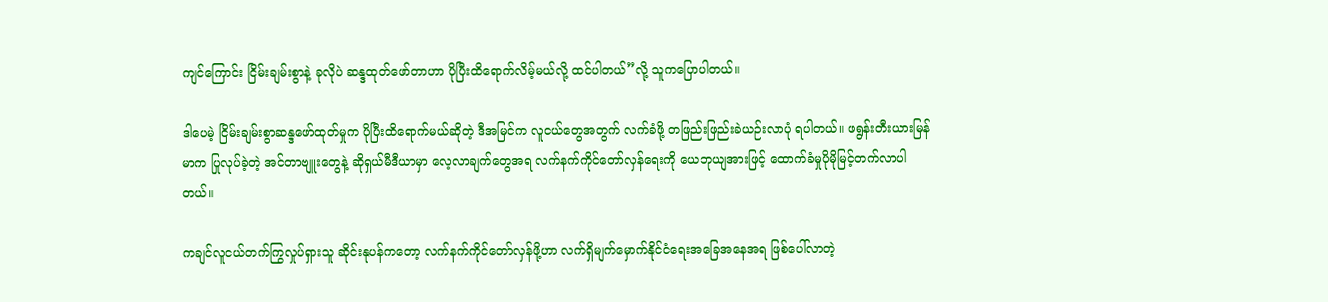ကျင်ကြောင်း ငြိမ်းချမ်းစွာနဲ့ ခုလိုပဲ ဆန္ဒထုတ်ဖော်တာဟာ ပိုပြီးထိရောက်လိမ့်မယ်လို့ ထင်ပါတယ်”လို့ သူကပြောပါတယ်။

ဒါပေမဲ့ ငြိမ်းချမ်းစွာဆန္ဒဖော်ထုတ်မှုက ပိုပြီးထိရောက်မယ်ဆိုတဲ့ ဒီအမြင်က လူငယ်တွေအတွက် လက်ခံဖို့ တဖြည်းဖြည်းခဲယဉ်းလာပုံ ရပါတယ်။ ဖရွန်းတီးယားမြန်မာက ပြုလုပ်ခဲ့တဲ့ အင်တာဗျူးတွေနဲ့ ဆိုရှယ်မီဒီယာမှာ လေ့လာချက်တွေအရ လက်နက်ကိုင်တော်လှန်ရေးကို ယေဘုယျအားဖြင့် ထောက်ခံမှုပိုမိုမြင့်တက်လာပါတယ်။

ကချင်လူငယ်တက်ကြွလှုပ်ရှားသူ ဆိုင်းနုပန်ကတော့ လက်နက်ကိုင်တော်လှန်ဖို့ဟာ လက်ရှိမျက်မှောက်နိုင်ငံရေးအခြေအနေအရ ဖြစ်ပေါ်လာတဲ့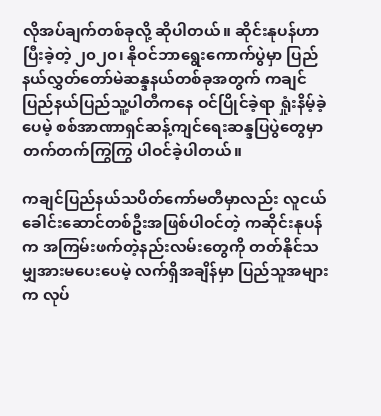လိုအပ်ချက်တစ်ခုလို့ ဆိုပါတယ်။ ဆိုင်းနုပန်ဟာ ပြီးခဲ့တဲ့ ၂၀၂၀၊ နိုဝင်ဘာရွေးကောက်ပွဲမှာ ပြည်နယ်လွှတ်တော်မဲဆန္ဒနယ်တစ်ခုအတွက် ကချင်ပြည်နယ်ပြည်သူ့ပါတီကနေ ဝင်ပြိုင်ခဲ့ရာ ရှုံးနိမ့်ခဲ့ပေမဲ့ စစ်အာဏာရှင်ဆန့်ကျင်ရေးဆန္ဒပြပွဲတွေမှာ တက်တက်ကြွကြွ ပါဝင်ခဲ့ပါတယ်။

ကချင်ပြည်နယ်သပိတ်ကော်မတီမှာလည်း လူငယ်ခေါင်းဆောင်တစ်ဦးအဖြစ်ပါဝင်တဲ့ ကဆိုင်းနုပန်က အကြမ်းဖက်တဲ့နည်းလမ်းတွေကို တတ်နိုင်သမျှအားမပေးပေမဲ့ လက်ရှိအချိန်မှာ ပြည်သူအများက လုပ်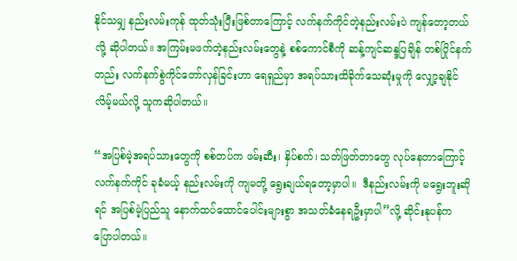နိုင်သမျှ နည်းလမ်းကုန် ထုတ်သုံးပြီးဖြစ်တာကြောင့် လက်နက်ကိုင်တဲ့နည်းလမ်းပဲ ကျန်တော့တယ်လို့ ဆိုပါတယ်။ အကြမ်းမဖက်တဲ့နည်းလမ်းတွေနဲ့ စစ်ကောင်စီကို ဆန့်ကျင်ဆန္ဒပြချိန် တစ်ပြိုင်နက်တည်း လက်နက်စွဲကိုင်တော်လှန်ခြင်းဟာ ရေရှည်မှာ အရပ်သားထိခိုက်သေဆုံးမှုကို လျှော့ချနိုင်လိမ့်မယ်လို့ သူကဆိုပါတယ်။

“အပြစ်မဲ့အရပ်သားတွေကို စစ်တပ်က ဖမ်းဆီး၊ နှိပ်စက်၊ သတ်ဖြတ်တာတွေ လုပ်နေတာကြောင့်  လက်နက်ကိုင် ခုခံမယ့် နည်းလမ်းကို ကျမတို့ ရွေးချယ်ရတော့မှာပါ။  ဒီနည်းလမ်းကို မရွေးဘူးဆိုရင် အပြစ်မဲ့ပြည်သူ နောက်ထပ်ထောင်ပေါင်းများစွာ အသတ်ခံနေရဦးမှာပါ”လို့ ဆိုင်းနုပန်က ပြောပါတယ်။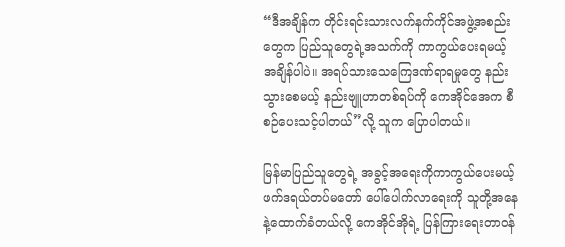“ဒီအချိန်က တိုင်းရင်းသားလက်နက်ကိုင်အဖွဲ့အစည်းတွေက ပြည်သူတွေရဲ့အသက်ကို ကာကွယ်ပေးရမယ့် အချိန်ပါပဲ။ အရပ်သားသေကြေဒဏ်ရာရမှုတွေ နည်းသွားစေမယ့် နည်းဗျူဟာတစ်ရပ်ကို ကေအိုင်အေက စီစဉ်ပေးသင့်ပါတယ်”လို့ သူက ပြောပါတယ်။

မြန်မာပြည်သူတွေရဲ့ အခွင့်အရေးကိုကာကွယ်ပေးမယ့် ဖက်ဒရယ်တပ်မတော် ပေါ်ပေါက်လာရေးကို သူတို့အနေနဲ့ထောက်ခံတယ်လို့ ကေအိုင်အိုရဲ့ ပြန်ကြားရေးတာဝန်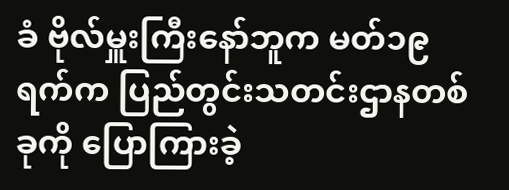ခံ ဗိုလ်မှူးကြီးနော်ဘူက မတ်၁၉ရက်က ပြည်တွင်းသတင်းဌာနတစ်ခုကို ပြောကြားခဲ့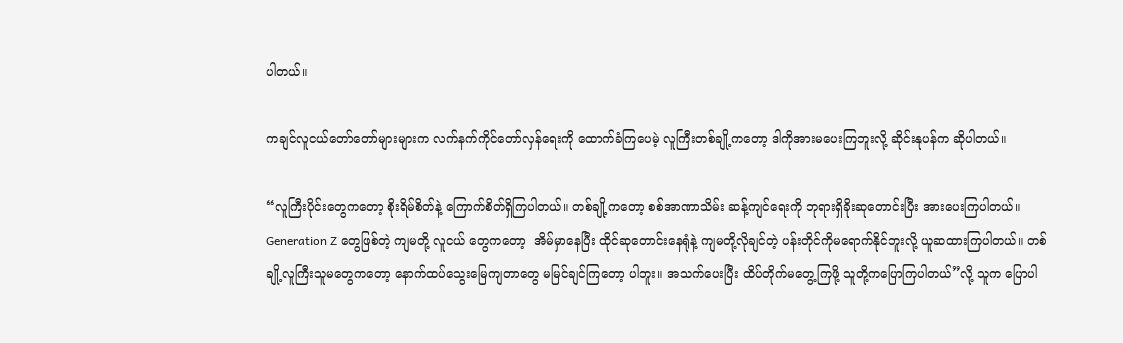ပါတယ်။

ကချင်လူငယ်တော်တော်များများက လက်နက်ကိုင်တော်လှန်ရေးကို ထောက်ခံကြပေမဲ့ လူကြီးတစ်ချို့ကတော့ ဒါကိုအားမပေးကြဘူးလို့ ဆိုင်းနုပန်က ဆိုပါတယ်။

“လူကြီးပိုင်းတွေကတော့ စိုးရိမ်စိတ်နဲ့ ကြောက်စိတ်ရှိကြပါတယ်။ တစ်ချို့ကတော့ စစ်အာဏာသိမ်း ဆန့်ကျင်ရေးကို ဘုရားရှိခိုးဆုတောင်းပြီး အားပေးကြပါတယ်။ Generation Z တွေဖြစ်တဲ့ ကျမတို့ လူငယ် တွေကတော့  အိမ်မှာနေပြီး ထိုင်ဆုတောင်းနေရုံနဲ့ ကျမတို့လိုချင်တဲ့ ပန်းတိုင်ကိုမရောက်နိုင်ဘူးလို့ ယူဆထားကြပါတယ်။ တစ်ချို့လူကြီးသူမတွေကတော့ နောက်ထပ်သွေးမြေကျတာတွေ မမြင်ချင်ကြတော့ ပါဘူး။ အသက်ပေးပြီး ထိပ်တိုက်မတွေ့ကြဖို့ သူတို့ကပြောကြပါတယ်”လို့ သူက ပြောပါ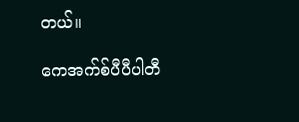တယ်။

ကေအက်စ်ပီပီပါတီ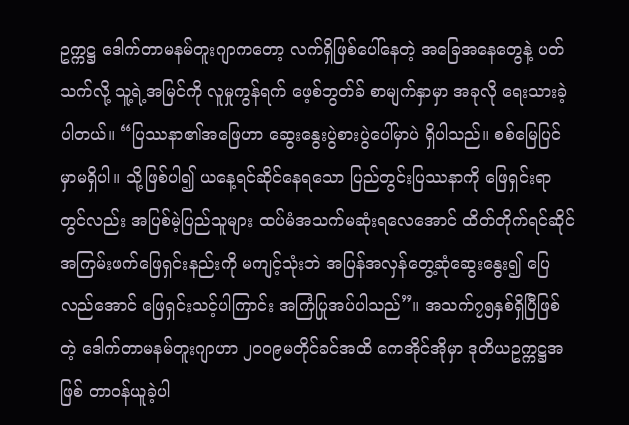ဥက္ကဋ္ဌ ဒေါက်တာမနမ်တူးဂျာကတော့ လက်ရှိဖြစ်ပေါ်နေတဲ့ အခြေအနေတွေနဲ့ ပတ်သက်လို့ သူ့ရဲ့အမြင်ကို လူမှုကွန်ရက် ဖေ့စ်ဘွတ်ခ် စာမျက်နှာမှာ အခုလို ရေးသားခဲ့ပါတယ်။ “ပြဿနာ၏အဖြေဟာ ဆွေးနွေးပွဲစားပွဲပေါ်မှာပဲ ရှိပါသည်။ စစ်မြေပြင်မှာမရှိပါ။ သို့ဖြစ်ပါ၍ ယနေ့ရင်ဆိုင်နေရသော ပြည်တွင်းပြဿနာကို ဖြေရှင်းရာတွင်လည်း အပြစ်မဲ့ပြည်သူများ ထပ်မံအသက်မဆုံးရလေအောင် ထိတ်တိုက်ရင်ဆိုင်အကြမ်းဖက်ဖြေရှင်းနည်းကို မကျင့်သုံးဘဲ အပြန်အလှန်တွေ့ဆုံဆွေးနွေး၍ ပြေလည်အောင် ဖြေရှင်းသင့်ပါကြာင်း အကြံပြုအပ်ပါသည်”။ အသက်၇၅နှစ်ရှိပြီဖြစ်တဲ့ ဒေါက်တာမနမ်တူးဂျာဟာ ၂၀၀၉မတိုင်ခင်အထိ ကေအိုင်အိုမှာ ဒုတိယဥက္ကဋ္ဌအဖြစ် တာဝန်ယူခဲ့ပါ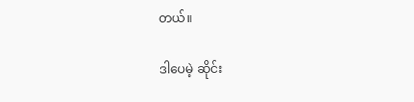တယ်။

ဒါပေမဲ့ ဆိုင်း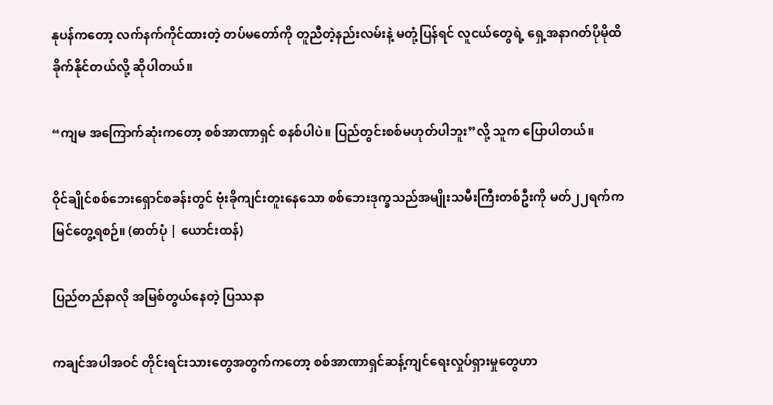နုပန်ကတော့ လက်နက်ကိုင်ထားတဲ့ တပ်မတော်ကို တူညီတဲ့နည်းလမ်းနဲ့ မတုံ့ပြန်ရင် လူငယ်တွေရဲ့ ရှေ့အနာဂတ်ပိုမိုထိခိုက်နိုင်တယ်လို့ ဆိုပါတယ်။

“ကျမ အကြောက်ဆုံးကတော့ စစ်အာဏာရှင် စနစ်ပါပဲ။ ပြည်တွင်းစစ်မဟုတ်ပါဘူး”လို့ သူက ပြောပါတယ်။

ဝိုင်ချိုင်စစ်ဘေးရှောင်စခန်းတွင် ဗုံးခိုကျင်းတူးနေသော စစ်ဘေးဒုက္ခသည်အမျိုးသမီးကြီးတစ်ဦးကို မတ်၂၂ရက်က မြင်တွေ့ရစဉ်။ (ဓာတ်ပုံ | ယောင်းထန်)

ပြည်တည်နာလို အမြစ်တွယ်နေတဲ့ ပြဿနာ

ကချင်အပါအဝင် တိုင်းရင်းသားတွေအတွက်ကတော့ စစ်အာဏာရှင်ဆန့်ကျင်ရေးလှုပ်ရှားမှုတွေဟာ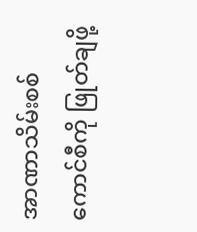အာဏာသိမ်းစစ်ကောင်စီကို ဖြုတ်ချဖို့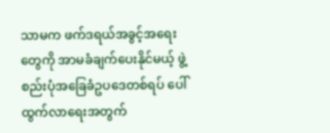သာမက ဖက်ဒရယ်အခွင့်အရေးတွေကို အာမခံချက်ပေးနိုင်မယ့် ဖွဲ့စည်းပုံအခြေခံဥပဒေတစ်ရပ် ပေါ်ထွက်လာရေးအတွက်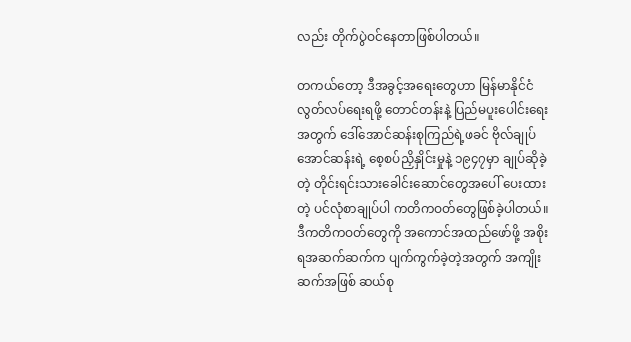လည်း တိုက်ပွဲဝင်နေတာဖြစ်ပါတယ်။

တကယ်တော့ ဒီအခွင့်အရေးတွေဟာ မြန်မာနိုင်ငံလွတ်လပ်ရေးရဖို့ တောင်တန်းနဲ့ ပြည်မပူးပေါင်းရေးအတွက် ဒေါ်အောင်ဆန်းစုကြည်ရဲ့ဖခင် ဗိုလ်ချုပ်အောင်ဆန်းရဲ့ စေ့စပ်ညှိနှိုင်းမှုနဲ့ ၁၉၄၇မှာ ချုပ်ဆိုခဲ့တဲ့ တိုင်းရင်းသားခေါင်းဆောင်တွေအပေါ် ပေးထားတဲ့ ပင်လုံစာချုပ်ပါ ကတိကဝတ်တွေဖြစ်ခဲ့ပါတယ်။ ဒီကတိကဝတ်တွေကို အကောင်အထည်ဖော်ဖို့ အစိုးရအဆက်ဆက်က ပျက်ကွက်ခဲ့တဲ့အတွက် အကျိုးဆက်အဖြစ် ဆယ်စု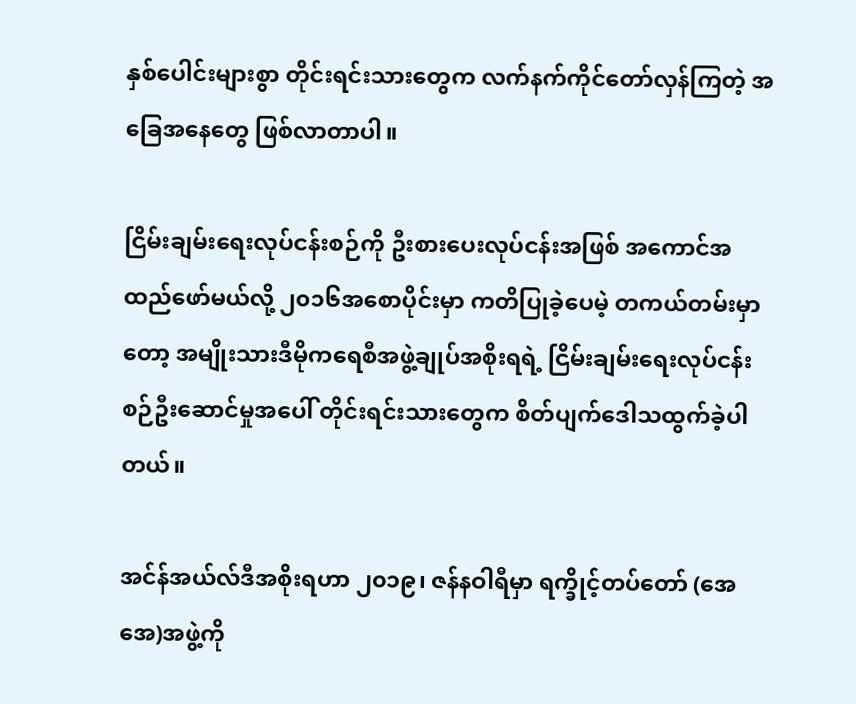နှစ်ပေါင်းများစွာ တိုင်းရင်းသားတွေက လက်နက်ကိုင်တော်လှန်ကြတဲ့ အခြေအနေတွေ ဖြစ်လာတာပါ။

ငြိမ်းချမ်းရေးလုပ်ငန်းစဉ်ကို ဦးစားပေးလုပ်ငန်းအဖြစ် အကောင်အထည်ဖော်မယ်လို့ ၂၀၁၆အစောပိုင်းမှာ ကတိပြုခဲ့ပေမဲ့ တကယ်တမ်းမှာတော့ အမျိုးသားဒီမိုကရေစီအဖွဲ့ချုပ်အစိုးရရဲ့ ငြိမ်းချမ်းရေးလုပ်ငန်းစဉ်ဦးဆောင်မှုအပေါ် တိုင်းရင်းသားတွေက စိတ်ပျက်ဒေါသထွက်ခဲ့ပါတယ်။

အင်န်အယ်လ်ဒီအစိုးရဟာ ၂၀၁၉၊ ဇန်နဝါရီမှာ ရက္ခိုင့်တပ်တော် (အေအေ)အဖွဲ့ကို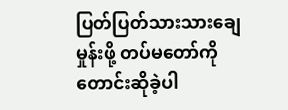ပြတ်ပြတ်သားသားချေမှုန်းဖို့ တပ်မတော်ကို တောင်းဆိုခဲ့ပါ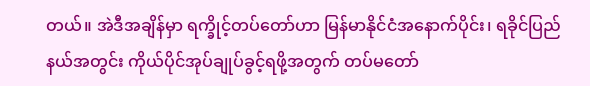တယ်။ အဲဒီအချိန်မှာ ရက္ခိုင့်တပ်တော်ဟာ မြန်မာနိုင်ငံအနောက်ပိုင်း၊ ရခိုင်ပြည်နယ်အတွင်း ကိုယ်ပိုင်အုပ်ချုပ်ခွင့်ရဖို့အတွက် တပ်မတော်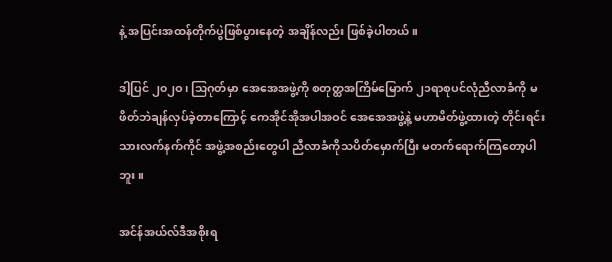နဲ့ အပြင်းအထန်တိုက်ပွဲဖြစ်ပွားနေတဲ့ အချိန်လည်း ဖြစ်ခဲ့ပါတယ်။

ဒါ့ပြင် ၂၀၂ဝ၊ သြဂုတ်မှာ အေအေအဖွဲ့ကို စတုတ္ထအကြိမ်မြောက် ၂၁ရာစုပင်လုံညီလာခံကို မဖိတ်ဘဲချန်လှပ်ခဲ့တာကြောင့် ကေအိုင်အိုအပါအဝင် အေအေအဖွဲ့နဲ့ မဟာမိတ်ဖွဲ့ထားတဲ့ တိုင်းရင်းသားလက်နက်ကိုင် အဖွဲ့အစည်းတွေပါ ညီလာခံကိုသပိတ်မှောက်ပြီး မတက်ရောက်ကြတော့ပါဘူး။

အင်န်အယ်လ်ဒီအစိုးရ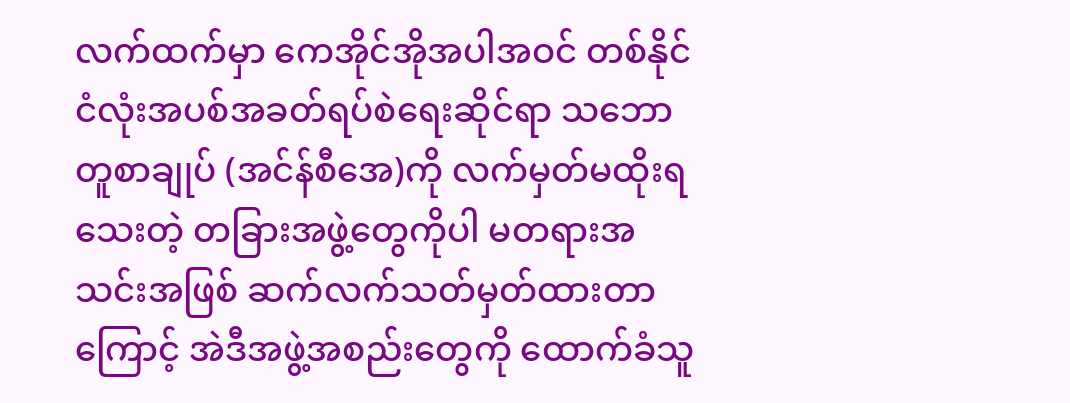လက်ထက်မှာ ကေအိုင်အိုအပါအဝင် တစ်နိုင်ငံလုံးအပစ်အခတ်ရပ်စဲရေးဆိုင်ရာ သဘောတူစာချုပ် (အင်န်စီအေ)ကို လက်မှတ်မထိုးရသေးတဲ့ တခြားအဖွဲ့တွေကိုပါ မတရားအသင်းအဖြစ် ဆက်လက်သတ်မှတ်ထားတာကြောင့် အဲဒီအဖွဲ့အစည်းတွေကို ထောက်ခံသူ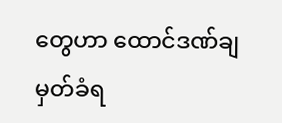တွေဟာ ထောင်ဒဏ်ချမှတ်ခံရ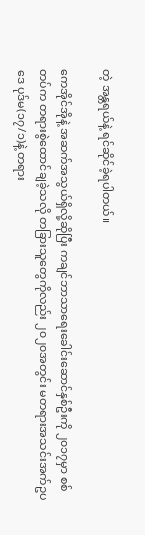တဲ့ အန္တရယ်နဲ့ ရင်ဆိုင်ခဲ့ရပါတယ်။

ကေအိုင်အိုနဲ့ အဆက်အသွယ်ရှိလို့ဆိုပြီး ကချင်ဘာသာရေးခေါင်းဆောင်နှစ်ဦးကို ၂၀၁၇မှာ စစ်တပ်က တရားစွဲထောင်ချခဲ့သလို တခြားသူတွေကိုလည်း ၂၀၂၀အတွင်း မတရားအသင်းအက်ဥပဒေ ပုဒ်မ(၁၇/၁)နဲ့ တရား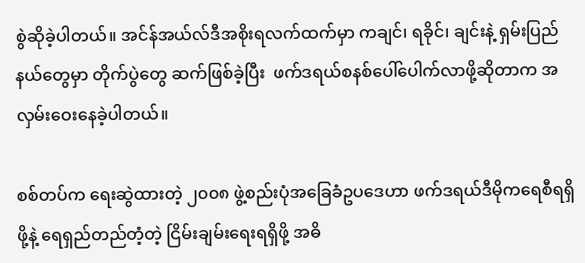စွဲဆိုခဲ့ပါတယ်။ အင်န်အယ်လ်ဒီအစိုးရလက်ထက်မှာ ကချင်၊ ရခိုင်၊ ချင်းနဲ့ ရှမ်းပြည်နယ်တွေမှာ တိုက်ပွဲတွေ ဆက်ဖြစ်ခဲ့ပြီး  ဖက်ဒရယ်စနစ်ပေါ်ပေါက်လာဖို့ဆိုတာက အလှမ်းဝေးနေခဲ့ပါတယ်။

စစ်တပ်က ရေးဆွဲထားတဲ့ ၂၀၀၈ ဖွဲ့စည်းပုံအခြေခံဥပဒေဟာ ဖက်ဒရယ်ဒီမိုကရေစီရရှိဖို့နဲ့ ရေရှည်တည်တံ့တဲ့ ငြိမ်းချမ်းရေးရရှိဖို့ အဓိ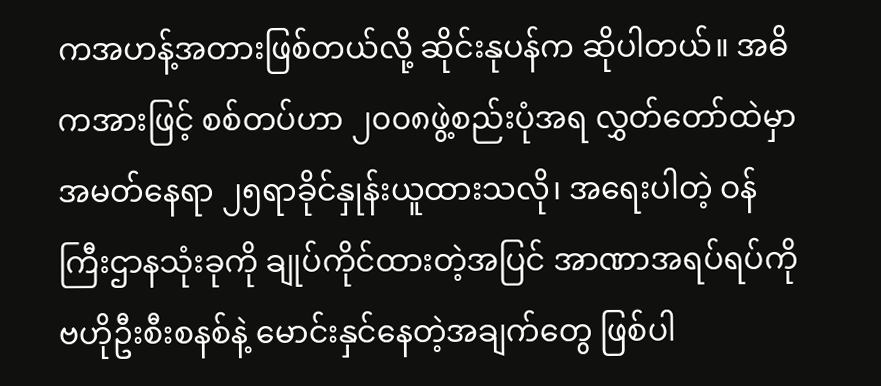ကအဟန့်အတားဖြစ်တယ်လို့ ဆိုင်းနုပန်က ဆိုပါတယ်။ အဓိကအားဖြင့် စစ်တပ်ဟာ ၂၀၀၈ဖွဲ့စည်းပုံအရ လွှတ်တော်ထဲမှာ အမတ်နေရာ ၂၅ရာခိုင်နှုန်းယူထားသလို၊ အရေးပါတဲ့ ဝန်ကြီးဌာနသုံးခုကို ချုပ်ကိုင်ထားတဲ့အပြင် အာဏာအရပ်ရပ်ကို ဗဟိုဦးစီးစနစ်နဲ့ မောင်းနှင်နေတဲ့အချက်တွေ ဖြစ်ပါ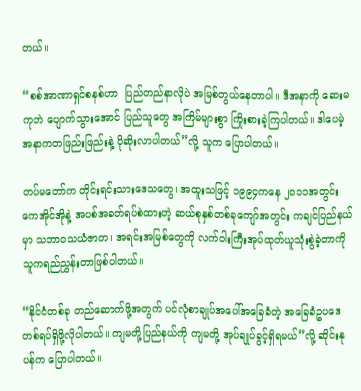တယ်။

“စစ်အာဏာရှင်စနစ်ဟာ  ပြည်တည်နာလိုပဲ အမြစ်တွယ်နေတာပါ။ ဒီအနာကို ဆေးမကုဘဲ ပျောက်သွားအောင် ပြည်သူတွေ အကြိမ်များစွာ ကြိုးစားခဲ့ကြပါတယ်။ ဒါပေမဲ့ အနာကတဖြည်းဖြည်းနဲ့ ပိုဆိုးလာပါတယ်”လို့ သူက ပြောပါတယ်။

တပ်မတော်က တိုင်းရင်းသားဒေသတွေ၊ အထူးသဖြင့် ၁၉၉၄ကနေ ၂၀၁၁အတွင်း ကေအိုင်အိုနဲ့ အပစ်အခတ်ရပ်စဲထားတဲ့ ဆယ်စုနှစ်တစ်ခုကျော်အတွင်း ကချင်ပြည်နယ်မှာ သဘာဝသယံဇာတ၊ အရင်းအမြစ်တွေကို လက်ဝါးကြီးအုပ်ထုတ်ယူသုံးစွဲခဲ့တာကို သူကရည်ညွှန်းတာဖြစ်ပါတယ်။

“နိုင်ငံတစ်ခု တည်ဆောက်ဖို့အတွက် ပင်လုံစာချုပ်အပေါ်အခြေခံတဲ့ အခြေခံဥပဒေ တစ်ရပ်ရှိဖို့လိုပါတယ်။ ကျမတို့ပြည်နယ်ကို ကျမတို့ အုပ်ချုပ်ခွင့်ရှိရမယ်”လို့ ဆိုင်းနုပန်က ပြောပါတယ်။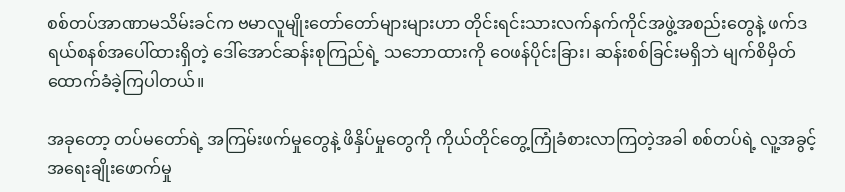စစ်တပ်အာဏာမသိမ်းခင်က ဗမာလူမျိုးတော်တော်များများဟာ တိုင်းရင်းသားလက်နက်ကိုင်အဖွဲ့အစည်းတွေနဲ့ ဖက်ဒရယ်စနစ်အပေါ်ထားရှိတဲ့ ဒေါ်အောင်ဆန်းစုကြည်ရဲ့ သဘောထားကို ဝေဖန်ပိုင်းခြား၊ ဆန်းစစ်ခြင်းမရှိဘဲ မျက်စိမှိတ်ထောက်ခံခဲ့ကြပါတယ်။

အခုတော့ တပ်မတော်ရဲ့ အကြမ်းဖက်မှုတွေနဲ့ ဖိနှိပ်မှုတွေကို ကိုယ်တိုင်တွေ့ကြုံခံစားလာကြတဲ့အခါ စစ်တပ်ရဲ့ လူ့အခွင့်အရေးချိုးဖောက်မှု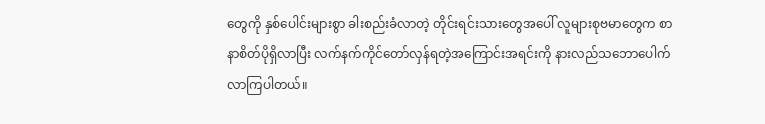တွေကို နှစ်ပေါင်းများစွာ ခါးစည်းခံလာတဲ့ တိုင်းရင်းသားတွေအပေါ် လူများစုဗမာတွေက စာနာစိတ်ပိုရှိလာပြီး လက်နက်ကိုင်တော်လှန်ရတဲ့အကြောင်းအရင်းကို နားလည်သဘောပေါက်လာကြပါတယ်။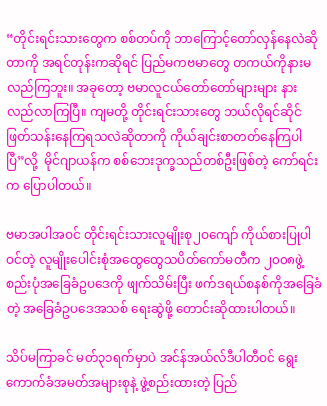“တိုင်းရင်းသားတွေက စစ်တပ်ကို ဘာကြောင့်တော်လှန်နေလဲဆိုတာကို အရင်တုန်းကဆိုရင် ပြည်မကဗမာတွေ တကယ်ကိုနားမလည်ကြဘူး။ အခုတော့ ဗမာလူငယ်တော်တော်များများ နားလည်လာကြပြီ။ ကျမတို့ တိုင်းရင်းသားတွေ ဘယ်လိုရင်ဆိုင်ဖြတ်သန်းနေကြရသလဲဆိုတာကို ကိုယ်ချင်းစာတတ်နေကြပါပြီ”လို့  မိုင်ဂျာယန်က စစ်ဘေးဒုက္ခသည်တစ်ဦးဖြစ်တဲ့ ကော်ရင်းက ပြောပါတယ်။

ဗမာအပါအဝင် တိုင်းရင်းသားလူမျိုးစု၂ဝကျော် ကိုယ်စားပြုပါဝင်တဲ့ လူမျိုးပေါင်းစုံအထွေထွေသပိတ်ကော်မတီက ၂၀၀၈ဖွဲ့စည်းပုံအခြေခံဥပဒေကို ဖျက်သိမ်းပြီး ဖက်ဒရယ်စနစ်ကိုအခြေခံတဲ့ အခြေခံဥပဒေအသစ် ရေးဆွဲဖို့ တောင်းဆိုထားပါတယ်။

သိပ်မကြာခင် မတ်၃၁ရက်မှာပဲ အင်န်အယ်လ်ဒီပါတီဝင် ရွေးကောက်ခံအမတ်အများစုနဲ့ ဖွဲ့စည်းထားတဲ့ ပြည်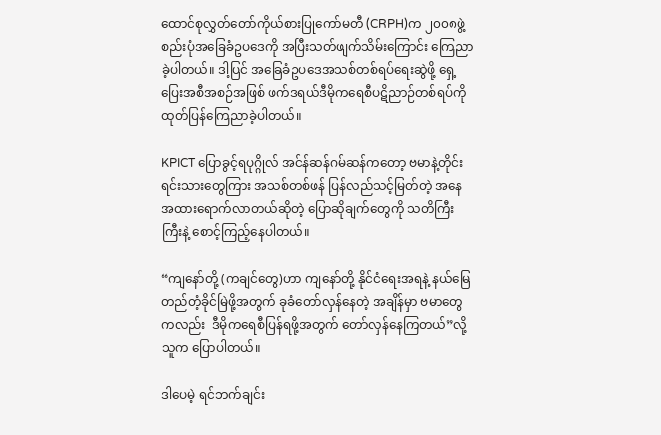ထောင်စုလွှတ်တော်ကိုယ်စားပြုကော်မတီ (CRPH)က ၂၀၀၈ဖွဲ့စည်းပုံအခြေခံဥပဒေကို အပြီးသတ်ဖျက်သိမ်းကြောင်း ကြေညာခဲ့ပါတယ်။ ဒါ့ပြင် အခြေခံဥပဒေအသစ်တစ်ရပ်ရေးဆွဲဖို့ ရှေ့ပြေးအစီအစဉ်အဖြစ် ဖက်ဒရယ်ဒီမိုကရေစီပဋိညာဉ်တစ်ရပ်ကို ထုတ်ပြန်ကြေညာခဲ့ပါတယ်။

KPICT ပြောခွင့်ရပုဂ္ဂိုလ် အင်န်ဆန်ဂမ်ဆန်ကတော့ ဗမာနဲ့တိုင်းရင်းသားတွေကြား အသစ်တစ်ဖန် ပြန်လည်သင့်မြတ်တဲ့ အနေအထားရောက်လာတယ်ဆိုတဲ့ ပြောဆိုချက်တွေကို သတိကြီးကြီးနဲ့ စောင့်ကြည့်နေပါတယ်။

“ကျနော်တို့ (ကချင်တွေ)ဟာ ကျနော်တို့ နိုင်ငံရေးအရနဲ့ နယ်မြေတည်တံ့ခိုင်မြဲဖို့အတွက် ခုခံတော်လှန်နေတဲ့ အချိန်မှာ ဗမာတွေကလည်း  ဒီမိုကရေစီပြန်ရဖို့အတွက် တော်လှန်နေကြတယ်”လို့ သူက ပြောပါတယ်။

ဒါပေမဲ့ ရင်ဘက်ချင်း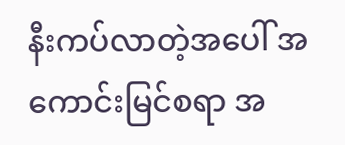နီးကပ်လာတဲ့အပေါ် အကောင်းမြင်စရာ အ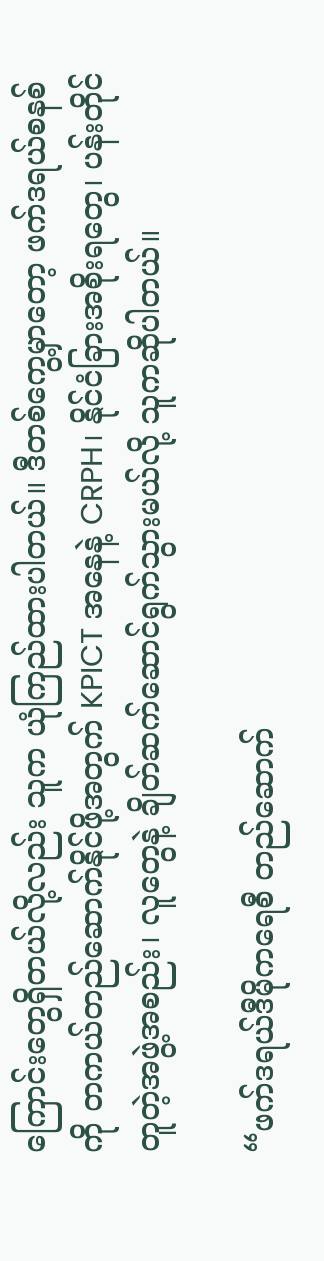ကြောင်းတွေရှိတယ်လို့လည်း သူက ယုံကြည်ထားပါတယ်။ ဒီတစ်ကွေ့မှာတော့ ဖက်ဒရယ်စနစ်ကို တကယ်တည်ဆောက်နိုင်ဖို့အတွက် KPICT အနေနဲ့ CRPH၊ နိုင်ငံခြားအစိုးရတွေ၊ ပန်းတိုင်တူတဲ့အဖွဲ့အစည်း၊ လူတွေနဲ့ ချိတ်ဆက်ဆောင်ရွက်သွားမယ်လို့ သူကဆိုပါတယ်။

“ဖက်ဒရယ်ဒီမိုကရေစီ တည်ဆောက်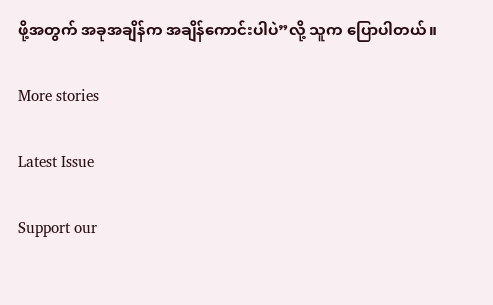ဖို့အတွက် အခုအချိန်က အချိန်ကောင်းပါပဲ”လို့ သူက ပြောပါတယ်။

More stories

Latest Issue

Support our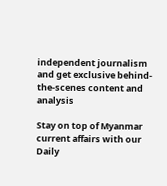independent journalism and get exclusive behind-the-scenes content and analysis

Stay on top of Myanmar current affairs with our Daily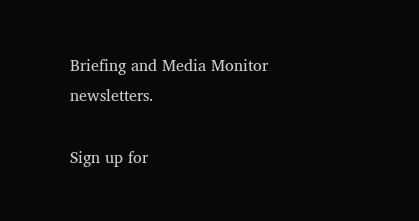Briefing and Media Monitor newsletters.

Sign up for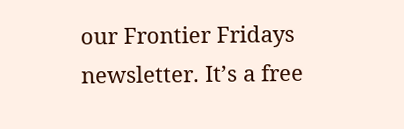our Frontier Fridays newsletter. It’s a free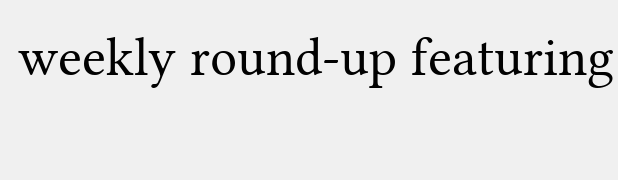weekly round-up featuring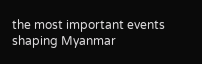the most important events shaping Myanmar